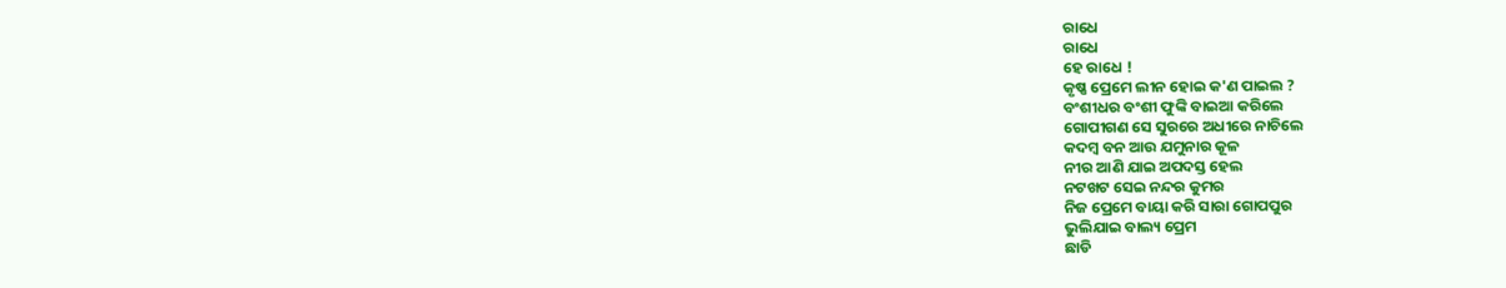ରାଧେ
ରାଧେ
ହେ ରାଧେ !
କୃଷ୍ଣ ପ୍ରେମେ ଲୀନ ହୋଇ କ'ଣ ପାଇଲ ?
ବଂଶୀଧର ବଂଶୀ ଫୁଙ୍କି ବାଇଆ କରିଲେ
ଗୋପୀଗଣ ସେ ସୁରରେ ଅଧୀରେ ନାଚିଲେ
କଦମ୍ବ ବନ ଆଉ ଯମୁନାର କୂଳ
ନୀର ଆଣି ଯାଇ ଅପଦସ୍ତ ହେଲ
ନଟଖଟ ସେଇ ନନ୍ଦର କୁମର
ନିଜ ପ୍ରେମେ ବାୟା କରି ସାରା ଗୋପପୁର
ଭୁଲିଯାଇ ବାଲ୍ୟ ପ୍ରେମ
ଛାଡି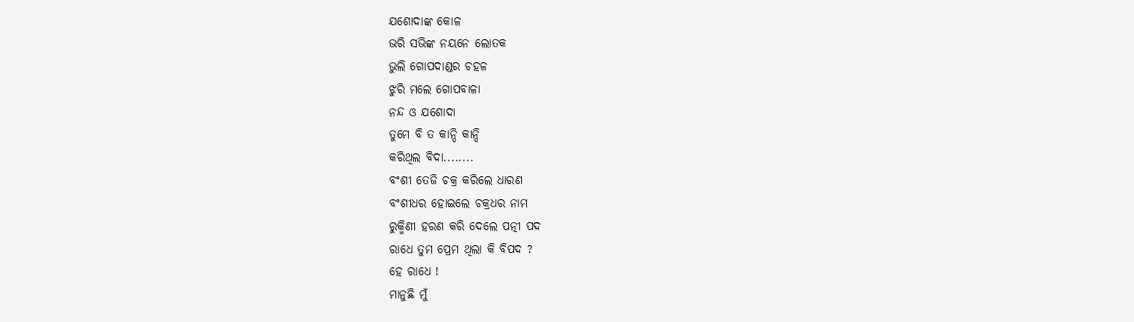ଯଶୋଦାଙ୍କ କୋଳ
ଭରି ସଭିଙ୍କ ନୟନେ ଲୋତକ
ଭୁଲି ଗୋପଦାଣ୍ଡର ଚହଳ
ଝୁରି ମଲେ ଗୋପବାଳା
ନନ୍ଦ ଓ ଯଶୋଦା
ତୁମେ ବି ତ କାନ୍ଦି କାନ୍ଦି
କରିଥିଲ ବିଦା........
ବଂଶୀ ତେଜି ଚକ୍ର କରିଲେ ଧାରଣ
ବଂଶୀଧର ହୋଇଲେ ଚକ୍ରଧର ନାମ
ରୁକ୍ମିଣୀ ହରଣ କରି ଦେଲେ ପତ୍ନୀ ପଦ
ରାଧେ ତୁମ ପ୍ରେମ ଥିଲା କି ବିପଦ ?
ହେ ରାଧେ !
ମାନୁଛି ମୁଁ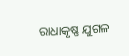ରାଧାକୃଷ୍ଣ ଯୁଗଳ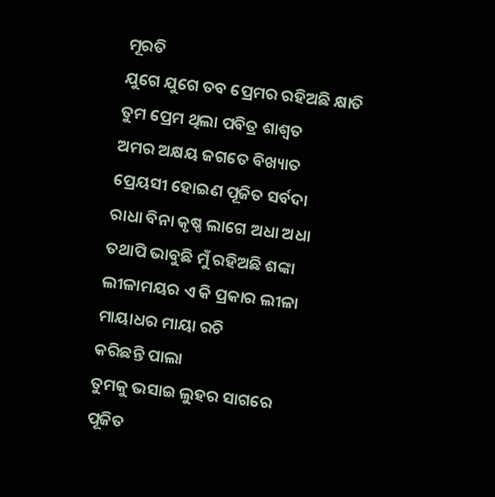ମୂରତି
ଯୁଗେ ଯୁଗେ ତବ ପ୍ରେମର ରହିଅଛି କ୍ଷାତି
ତୁମ ପ୍ରେମ ଥିଲା ପବିତ୍ର ଶାଶ୍ୱତ
ଅମର ଅକ୍ଷୟ ଜଗତେ ବିଖ୍ୟାତ
ପ୍ରେୟସୀ ହୋଇଣ ପୂଜିତ ସର୍ବଦା
ରାଧା ବିନା କୃଷ୍ଣ ଲାଗେ ଅଧା ଅଧା
ତଥାପି ଭାବୁଛି ମୁଁ ରହିଅଛି ଶଙ୍କା
ଲୀଳାମୟର ଏ କି ପ୍ରକାର ଲୀଳା
ମାୟାଧର ମାୟା ରଚି
କରିଛନ୍ତି ପାଲା
ତୁମକୁ ଭସାଇ ଲୁହର ସାଗରେ
ପୂଜିତ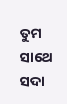ତୁମ ସାଥେ ସଦା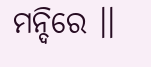ମନ୍ଦିରେ ।।